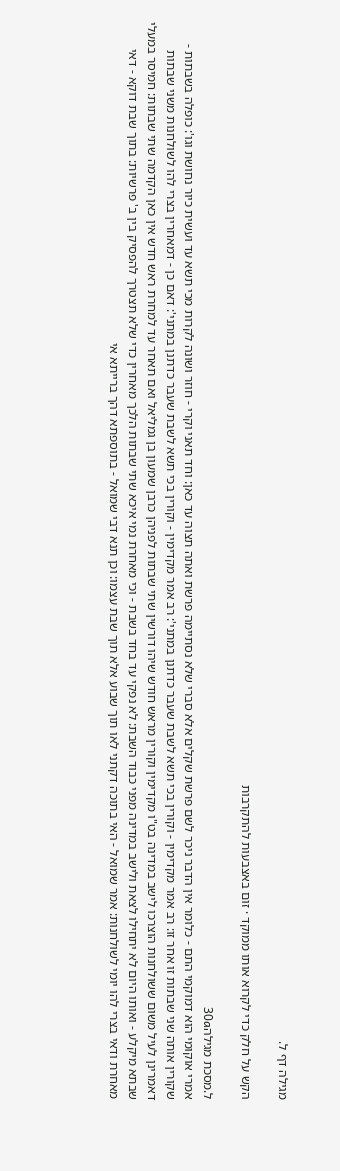מגילה דף ל.

הקש על חלק כדי לקרוא אותו ממוקד · זום באצבעות להתקרבות

ל.מסכת מגילה30a
אמרי אוקומי הוא דמוקמי התם - כלומר אין הדבר ניכר לשם פרשת שקלים אלא סברי שלא נסתיימה פרשת ואתה תצוה עד כאן: וחד תאני וקרי - חוזר ושונה לקרות מכי תשא עד ועשית כיור נחושת וגו': כופלה בשבתות - שקורין אותה שני שבתות זו אחר זו: רב אמר מקדימין - וקורין בכי תשא לשבת שעבר כדתנן במתני': רב אמר מקדימין - וקורין בכי תשא לשבת שעבר כדתנן במתני': דאם כן - דמאחרין בצרי להו לשולחנות משני שבתות דאמרינן לעיל משום ששולחנות הוצרכו לישב במדינה בט"ו מקדימין וקורין מראש חודש שיהו דורשין שתי שבתות לפניהן כרבן שמעון בן גמליאל ואם תאחר עד למחרת ראש חדש אין כאן הקדמה שתי שבתות: חמיסר במעלי שבתא מיקלע - ואותו היום לא יתחילו לצאת ולישב במדינה מפני כבוד השבת: לא נפקי עד בחד בשבת - וכי מאחרת נמי איכא שתי שבתות הלכך מאחרין כדי שלא תצטרך להפסיק בין ב' פרשיות: בתוך שבת דוקא - דאי מאחרת ודאי בצרי להו יומי לשולחנות: אמר שמואל - האי בתוכה דקתני לאו תוך שבוע אלא תוך שבת עצמו: וכן תנא דבי שמואל - בתוספתא דהך ברייתא אי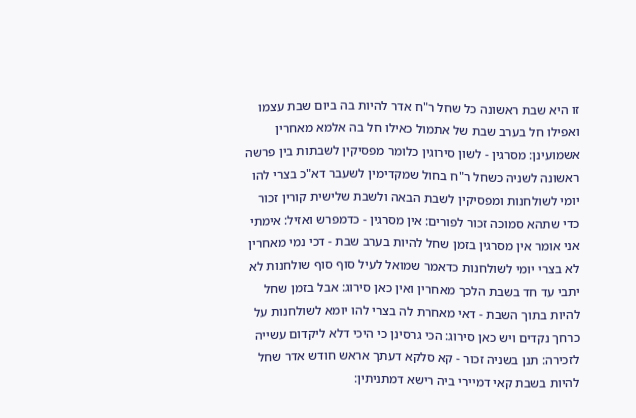זו היא שבת ראשונה כל שחל ר"ח אדר להיות בה ביום שבת עצמו ואפילו חל בערב שבת של אתמול כאילו חל בה אלמא מאחרין אשמועינן: מסרגין - לשון סירוגין כלומר מפסיקין לשבתות בין פרשה ראשונה לשניה כשחל ר"ח בחול שמקדימין לשעבר דא"כ בצרי להו יומי לשולחנות ומפסיקין לשבת הבאה ולשבת שלישית קורין זכור כדי שתהא סמוכה זכור לפורים: אין מסרגין - כדמפרש ואזיל: אימתי אני אומר אין מסרגין בזמן שחל להיות בערב שבת - דכי נמי מאחרין לא בצרי יומי לשולחנות כדאמר שמואל לעיל סוף סוף שולחנות לא יתבי עד חד בשבת הלכך מאחרין ואין כאן סירוג: אבל בזמן שחל להיות בתוך השבת - דאי מאחרת לה בצרי להו יומא לשולחנות על כרחך נקדים ויש כאן סירוג: הכי גרסינן כי היכי דלא ליקדום עשייה לזכירה: תנן בשניה זכור - קא סלקא דעתך אראש חודש אדר שחל להיות בשבת קאי דמיירי ביה רישא דמתניתין: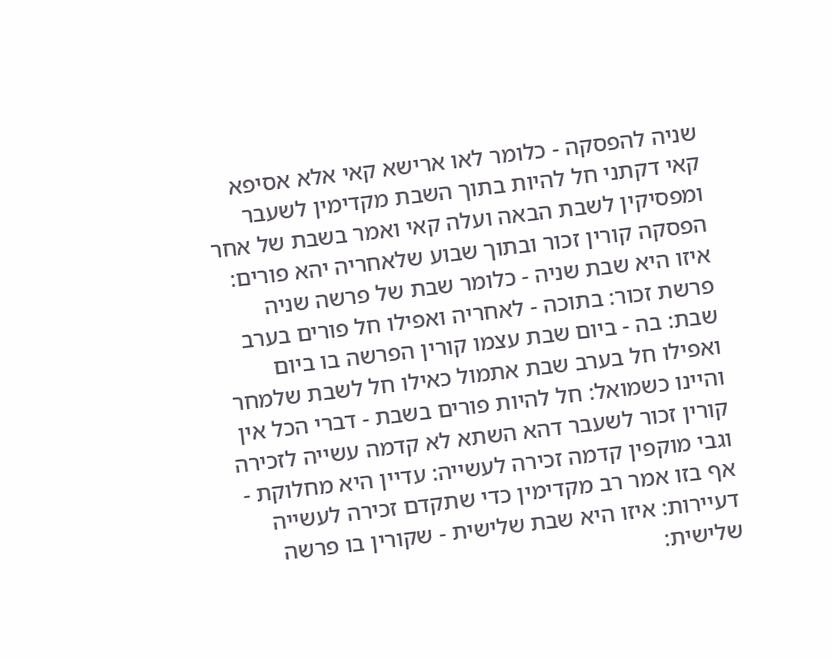שניה להפסקה - כלומר לאו ארישא קאי אלא אסיפא קאי דקתני חל להיות בתוך השבת מקדימין לשעבר ומפסיקין לשבת הבאה ועלה קאי ואמר בשבת של אחר הפסקה קורין זכור ובתוך שבוע שלאחריה יהא פורים: איזו היא שבת שניה - כלומר שבת של פרשה שניה פרשת זכור: בתוכה - לאחריה ואפילו חל פורים בערב שבת: בה - ביום שבת עצמו קורין הפרשה בו ביום ואפילו חל בערב שבת אתמול כאילו חל לשבת שלמחר והיינו כשמואל: חל להיות פורים בשבת - דברי הכל אין קורין זכור לשעבר דהא השתא לא קדמה עשייה לזכירה וגבי מוקפין קדמה זכירה לעשייה: עדיין היא מחלוקת - אף בזו אמר רב מקדימין כדי שתקדם זכירה לעשייה דעיירות: איזו היא שבת שלישית - שקורין בו פרשה שלישית: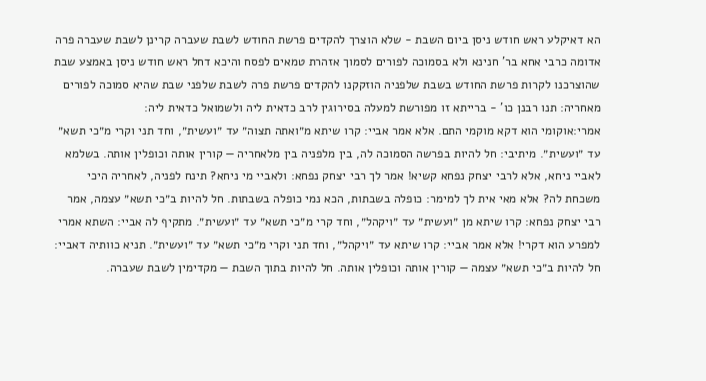הא דאיקלע ראש חודש ניסן ביום השבת - שלא הוצרך להקדים פרשת החודש לשבת שעברה קרינן לשבת שעברה פרה אדומה כרבי אחא בר' חנינא ולא בסמוכה לפורים לסמוך אזהרת טמאים לפסח והיכא דחל ראש חודש ניסן באמצע שבת שהוצרכנו לקרות פרשת החודש בשבת שלפניה הוזקקנו להקדים פרשת פרה לשבת שלפני שבת שהיא סמוכה לפורים מאחריה: תנו רבנן כו' - ברייתא זו מפורשת למעלה בסירוגין לרב כדאית ליה ולשמואל כדאית ליה:
אמרי:אוקומי הוא דקא מוקמי התם. אלא אמר אביי: קרו שיתא מ״ואתה תצוה״ עד ״ועשית״, וחד תני וקרי מ״כי תשא״ עד ״ועשית״. מיתיבי: חל להיות בפרשה הסמוכה לה, בין מלפניה בין מלאחריה — קורין אותה וכופלין אותה. בשלמא לאביי ניחא, אלא לרבי יצחק נפחא קשיא! אמר לך רבי יצחק נפחא: ולאביי מי ניחא? תינח לפניה, לאחריה היכי משכחת לה? אלא מאי אית לך למימר: כופלה בשבתות, הכא נמי כופלה בשבתות. חל להיות ב״כי תשא״ עצמה, אמר רבי יצחק נפחא: קרו שיתא מן ״ועשית״ עד ״ויקהל״, וחד קרי מ״כי תשא״ עד ״ועשית״. מתקיף לה אביי: השתא אמרי למפרע הוא דקרי! אלא אמר אביי: קרו שיתא עד ״ויקהל״, וחד תני וקרי מ״כי תשא״ עד ״ועשית״. תניא כוותיה דאביי: חל להיות ב״כי תשא״ עצמה — קורין אותה וכופלין אותה. חל להיות בתוך השבת — מקדימין לשבת שעברה.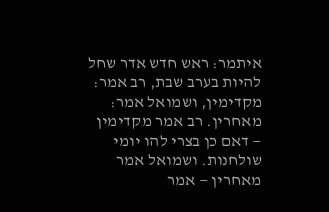איתמר: ראש חדש אדר שחל להיות בערב שבת, רב אמר: מקדימין, ושמואל אמר: מאחרין. רב אמר מקדימין — דאם כן בצרי להו יומי שולחנות. ושמואל אמר מאחרין — אמר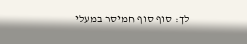לך: סוף סוף חמיסר במעלי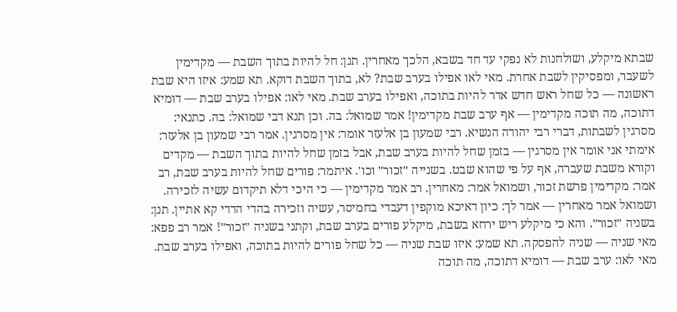שבתא מיקלע, ושולחנות לא נפקי עד חד בשבא, הלכך מאחרין. תנן: חל להיות בתוך השבת — מקדימין לשעבר, ומפסיקין לשבת אחרת. מאי לאו אפילו בערב שבת? לא, בתוך השבת דוקא. תא שמע: איזו היא שבת ראשונה — כל שחל ראש חדש אדר להיות בתוכה, ואפילו בערב שבת. מאי לאו: אפילו בערב שבת — דומיא דתוכה, מה תוכה מקדימין — אף ערב שבת מקדימין! אמר שמואל: בה. וכן תנא דבי שמואל: בה. כתנאי: מסרגין לשבתות, דברי רבי יהודה הנשיא. רבי שמעון בן אלעזר אומר: אין מסרגין. אמר רבי שמעון בן אלעזר: אימתי אני אומר אין מסרגין — בזמן שחל להיות בערב שבת, אבל בזמן שחל להיות בתוך השבת — מקדים וקורא משבת שעברה, אף על פי שהוא שבט. בשנייה ״זכור״ וכו׳. איתמר: פורים שחל להיות בערב שבת, רב אמר: מקדימין פרשת זכור, ושמואל אמר: מאחרין. רב אמר מקדימין — כי היכי דלא תיקדום עשיה לזכירה. ושמואל אמר מאחרין — אמר לך: כיון דאיכא מוקפין דעבדי בחמיסר, עשיה וזכירה בהדי הדדי קא אתיין. תנן: בשניה ״זכור״. והא כי מיקלע ריש ירחא בשבת, מיקלע פורים בערב שבת, וקתני בשניה ״זכור״! אמר רב פפא: מאי שניה — שניה להפסקה. תא שמע: איזו שבת שניה — כל שחל פורים להיות בתוכה, ואפילו בערב שבת. מאי לאו: ערב שבת — דומיא דתוכה, מה תוכה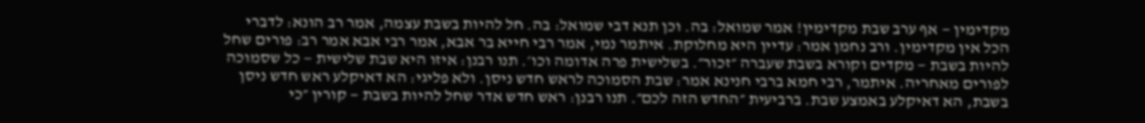מקדימין — אף ערב שבת מקדימין! אמר שמואל: בה. וכן תנא דבי שמואל: בה. חל להיות בשבת עצמה, אמר רב הונא: לדברי הכל אין מקדימין. ורב נחמן אמר: עדיין היא מחלוקת. איתמר נמי, אמר רבי חייא בר אבא, אמר רבי אבא אמר רב: פורים שחל להיות בשבת — מקדים וקורא בשבת שעברה ״זכור״. בשלישית פרה אדומה וכו׳. תנו רבנן: איזו היא שבת שלישית — כל שסמוכה לפורים מאחריה. איתמר, רבי חמא ברבי חנינא אמר: שבת הסמוכה לראש חדש ניסן. ולא פליגי: הא דאיקלע ראש חדש ניסן בשבת, הא דאיקלע באמצע שבת. ברביעית ״החדש הזה לכם״. תנו רבנן: ראש חדש אדר שחל להיות בשבת — קורין ״כי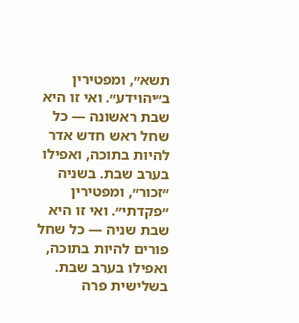תשא״, ומפטירין ב״יהוידע״. ואי זו היא שבת ראשונה — כל שחל ראש חדש אדר להיות בתוכה, ואפילו בערב שבת. בשניה ״זכור״, ומפטירין ״פקדתי״. ואי זו היא שבת שניה — כל שחל פורים להיות בתוכה, ואפילו בערב שבת. בשלישית פרה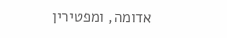אדומה, ומפטירין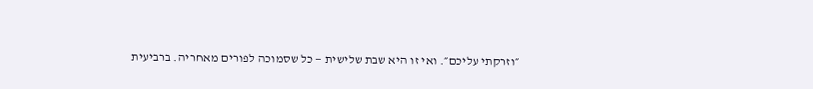״וזרקתי עליכם״. ואי זו היא שבת שלישית — כל שסמוכה לפורים מאחריה. ברביעית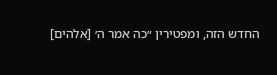החדש הזה, ומפטירין ״כה אמר ה׳ [אלהים]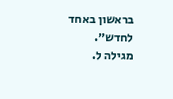בראשון באחד לחדש״.
מגילה ל.